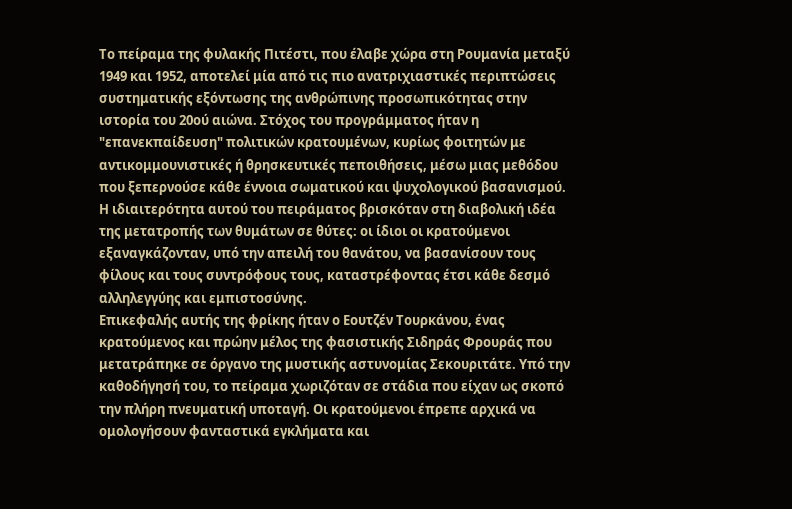Το πείραμα της φυλακής Πιτέστι, που έλαβε χώρα στη Ρουμανία μεταξύ 1949 και 1952, αποτελεί μία από τις πιο ανατριχιαστικές περιπτώσεις συστηματικής εξόντωσης της ανθρώπινης προσωπικότητας στην ιστορία του 20ού αιώνα. Στόχος του προγράμματος ήταν η "επανεκπαίδευση" πολιτικών κρατουμένων, κυρίως φοιτητών με αντικομμουνιστικές ή θρησκευτικές πεποιθήσεις, μέσω μιας μεθόδου που ξεπερνούσε κάθε έννοια σωματικού και ψυχολογικού βασανισμού. Η ιδιαιτερότητα αυτού του πειράματος βρισκόταν στη διαβολική ιδέα της μετατροπής των θυμάτων σε θύτες: οι ίδιοι οι κρατούμενοι εξαναγκάζονταν, υπό την απειλή του θανάτου, να βασανίσουν τους φίλους και τους συντρόφους τους, καταστρέφοντας έτσι κάθε δεσμό αλληλεγγύης και εμπιστοσύνης.
Επικεφαλής αυτής της φρίκης ήταν ο Εουτζέν Τουρκάνου, ένας κρατούμενος και πρώην μέλος της φασιστικής Σιδηράς Φρουράς που μετατράπηκε σε όργανο της μυστικής αστυνομίας Σεκουριτάτε. Υπό την καθοδήγησή του, το πείραμα χωριζόταν σε στάδια που είχαν ως σκοπό την πλήρη πνευματική υποταγή. Οι κρατούμενοι έπρεπε αρχικά να ομολογήσουν φανταστικά εγκλήματα και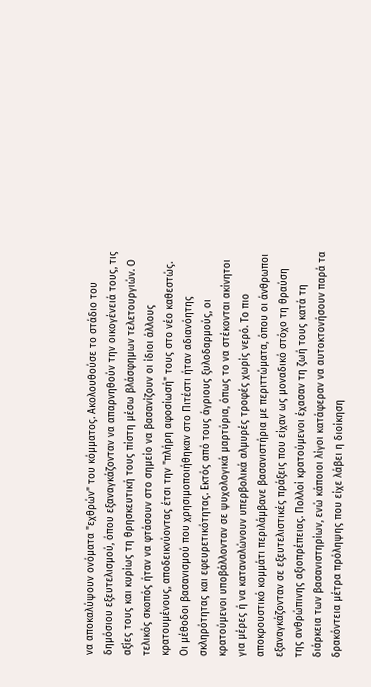να αποκαλύψουν ονόματα "εχθρών" του κόμματος. Ακολουθούσε το στάδιο του δημόσιου εξευτελισμού, όπου εξαναγκάζονταν να απαρνηθούν την οικογένειά τους, τις αξίες τους και κυρίως τη θρησκευτική τους πίστη μέσω βλάσφημων τελετουργιών. Ο τελικός σκοπός ήταν να φτάσουν στο σημείο να βασανίζουν οι ίδιοι άλλους κρατουμένους, αποδεικνύοντας έτσι την "πλήρη αφοσίωσή" τους στο νέο καθεστώς.
Οι μέθοδοι βασανισμού που χρησιμοποιήθηκαν στο Πιτέστι ήταν αδιανόητης σκληρότητας και εφευρετικότητας. Εκτός από τους άγριους ξυλοδαρμούς, οι κρατούμενοι υποβάλλονταν σε ψυχολογικά μαρτύρια, όπως το να στέκονται ακίνητοι για μέρες ή να καταναλώνουν υπερβολικά αλμυρές τροφές χωρίς νερό. Το πιο αποκρουστικό κομμάτι περιλάμβανε βασανιστήρια με περιττώματα, όπου οι άνθρωποι εξαναγκάζονταν σε εξευτελιστικές πράξεις που είχαν ως μοναδικό στόχο τη θραύση της ανθρώπινης αξιοπρέπειας. Πολλοί κρατούμενοι έχασαν τη ζωή τους κατά τη διάρκεια των βασανιστηρίων, ενώ κάποιοι λίγοι κατάφεραν να αυτοκτονήσουν παρά τα δρακόντεια μέτρα πρόληψης που είχε λάβει η διοίκηση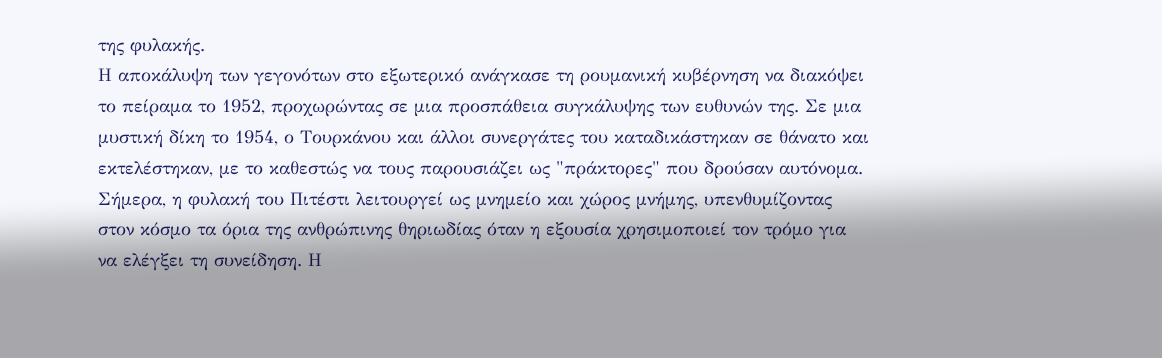της φυλακής.
Η αποκάλυψη των γεγονότων στο εξωτερικό ανάγκασε τη ρουμανική κυβέρνηση να διακόψει το πείραμα το 1952, προχωρώντας σε μια προσπάθεια συγκάλυψης των ευθυνών της. Σε μια μυστική δίκη το 1954, ο Τουρκάνου και άλλοι συνεργάτες του καταδικάστηκαν σε θάνατο και εκτελέστηκαν, με το καθεστώς να τους παρουσιάζει ως "πράκτορες" που δρούσαν αυτόνομα. Σήμερα, η φυλακή του Πιτέστι λειτουργεί ως μνημείο και χώρος μνήμης, υπενθυμίζοντας στον κόσμο τα όρια της ανθρώπινης θηριωδίας όταν η εξουσία χρησιμοποιεί τον τρόμο για να ελέγξει τη συνείδηση. Η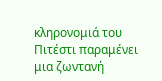κληρονομιά του Πιτέστι παραμένει μια ζωντανή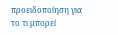προειδοποίηση για το τι μπορεί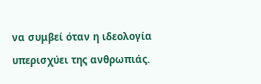να συμβεί όταν η ιδεολογία υπερισχύει της ανθρωπιάς.